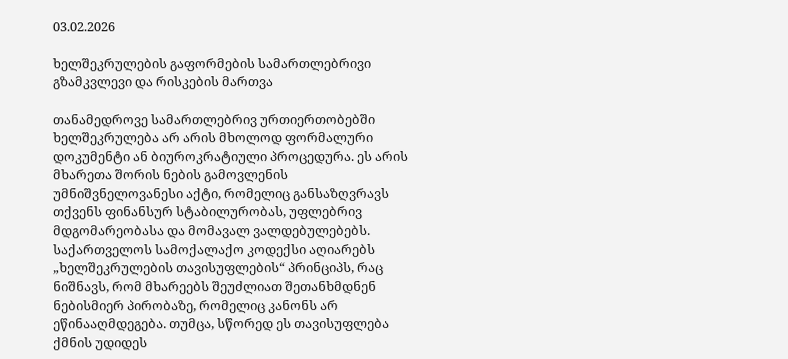03.02.2026

ხელშეკრულების გაფორმების სამართლებრივი გზამკვლევი და რისკების მართვა

თანამედროვე სამართლებრივ ურთიერთობებში ხელშეკრულება არ არის მხოლოდ ფორმალური დოკუმენტი ან ბიუროკრატიული პროცედურა. ეს არის მხარეთა შორის ნების გამოვლენის უმნიშვნელოვანესი აქტი, რომელიც განსაზღვრავს თქვენს ფინანსურ სტაბილურობას, უფლებრივ მდგომარეობასა და მომავალ ვალდებულებებს. საქართველოს სამოქალაქო კოდექსი აღიარებს „ხელშეკრულების თავისუფლების“ პრინციპს, რაც ნიშნავს, რომ მხარეებს შეუძლიათ შეთანხმდნენ ნებისმიერ პირობაზე, რომელიც კანონს არ ეწინააღმდეგება. თუმცა, სწორედ ეს თავისუფლება ქმნის უდიდეს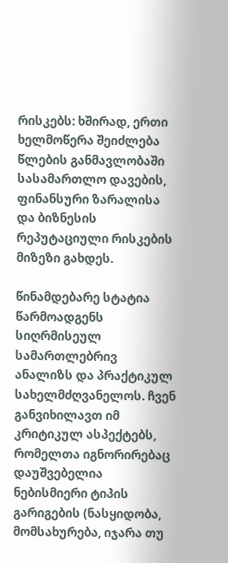რისკებს: ხშირად, ერთი ხელმოწერა შეიძლება წლების განმავლობაში სასამართლო დავების, ფინანსური ზარალისა და ბიზნესის რეპუტაციული რისკების მიზეზი გახდეს.

წინამდებარე სტატია წარმოადგენს სიღრმისეულ სამართლებრივ ანალიზს და პრაქტიკულ სახელმძღვანელოს. ჩვენ განვიხილავთ იმ კრიტიკულ ასპექტებს, რომელთა იგნორირებაც დაუშვებელია ნებისმიერი ტიპის გარიგების (ნასყიდობა, მომსახურება, იჯარა თუ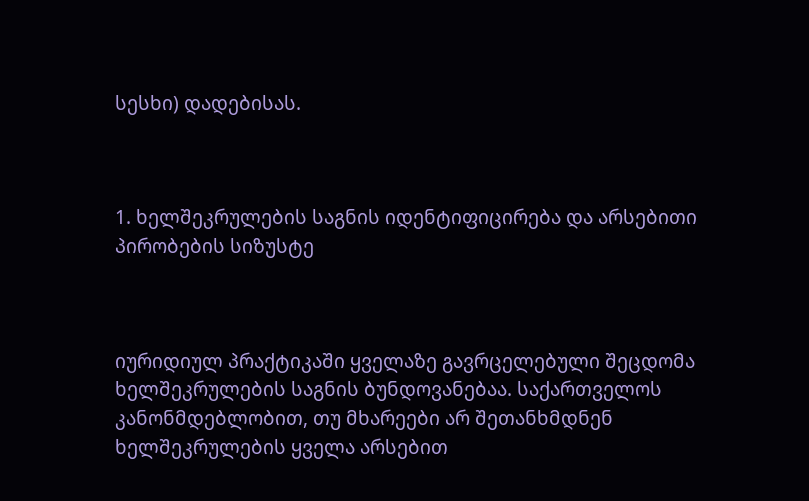სესხი) დადებისას.



1. ხელშეკრულების საგნის იდენტიფიცირება და არსებითი პირობების სიზუსტე



იურიდიულ პრაქტიკაში ყველაზე გავრცელებული შეცდომა ხელშეკრულების საგნის ბუნდოვანებაა. საქართველოს კანონმდებლობით, თუ მხარეები არ შეთანხმდნენ ხელშეკრულების ყველა არსებით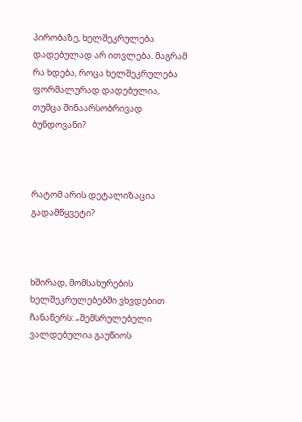პირობაზე, ხელშეკრულება დადებულად არ ითვლება. მაგრამ რა ხდება, როცა ხელშეკრულება ფორმალურად დადებულია, თუმცა შინაარსობრივად ბუნდოვანი?



რატომ არის დეტალიზაცია გადამწყვეტი?



ხშირად, მომსახურების ხელშეკრულებებში ვხვდებით ჩანაწერს: „შემსრულებელი ვალდებულია გაუწიოს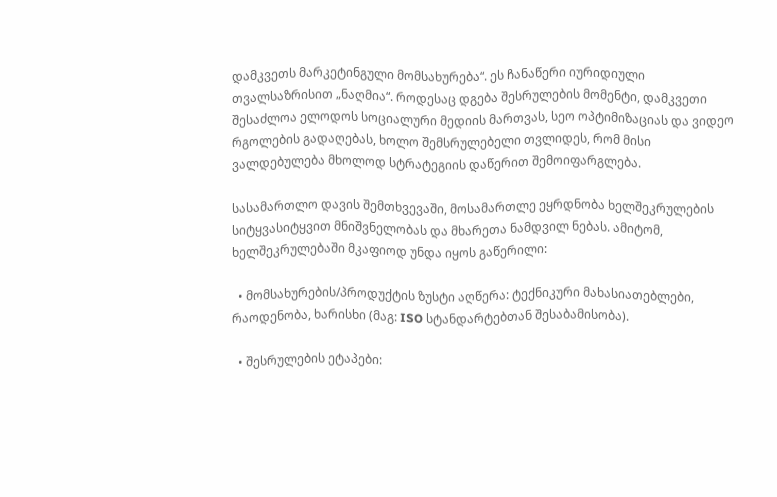დამკვეთს მარკეტინგული მომსახურება“. ეს ჩანაწერი იურიდიული თვალსაზრისით „ნაღმია“. როდესაც დგება შესრულების მომენტი, დამკვეთი შესაძლოა ელოდოს სოციალური მედიის მართვას, სეო ოპტიმიზაციას და ვიდეო რგოლების გადაღებას, ხოლო შემსრულებელი თვლიდეს, რომ მისი ვალდებულება მხოლოდ სტრატეგიის დაწერით შემოიფარგლება.

სასამართლო დავის შემთხვევაში, მოსამართლე ეყრდნობა ხელშეკრულების სიტყვასიტყვით მნიშვნელობას და მხარეთა ნამდვილ ნებას. ამიტომ, ხელშეკრულებაში მკაფიოდ უნდა იყოს გაწერილი:

  • მომსახურების/პროდუქტის ზუსტი აღწერა: ტექნიკური მახასიათებლები, რაოდენობა, ხარისხი (მაგ: ISO სტანდარტებთან შესაბამისობა).

  • შესრულების ეტაპები: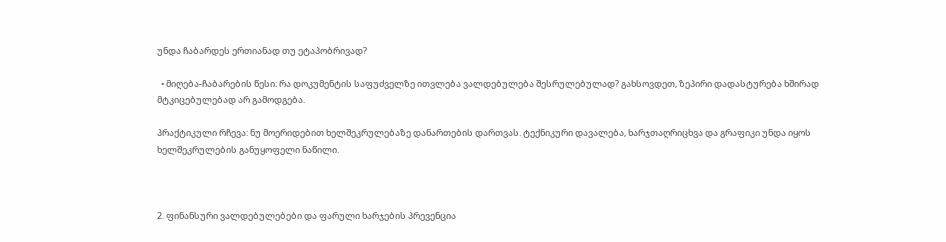უნდა ჩაბარდეს ერთიანად თუ ეტაპობრივად?

  • მიღება-ჩაბარების წესი: რა დოკუმენტის საფუძველზე ითვლება ვალდებულება შესრულებულად? გახსოვდეთ, ზეპირი დადასტურება ხშირად მტკიცებულებად არ გამოდგება.

პრაქტიკული რჩევა: ნუ მოერიდებით ხელშეკრულებაზე დანართების დართვას. ტექნიკური დავალება, ხარჯთაღრიცხვა და გრაფიკი უნდა იყოს ხელშეკრულების განუყოფელი ნაწილი.



2. ფინანსური ვალდებულებები და ფარული ხარჯების პრევენცია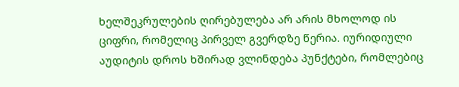ხელშეკრულების ღირებულება არ არის მხოლოდ ის ციფრი, რომელიც პირველ გვერდზე წერია. იურიდიული აუდიტის დროს ხშირად ვლინდება პუნქტები, რომლებიც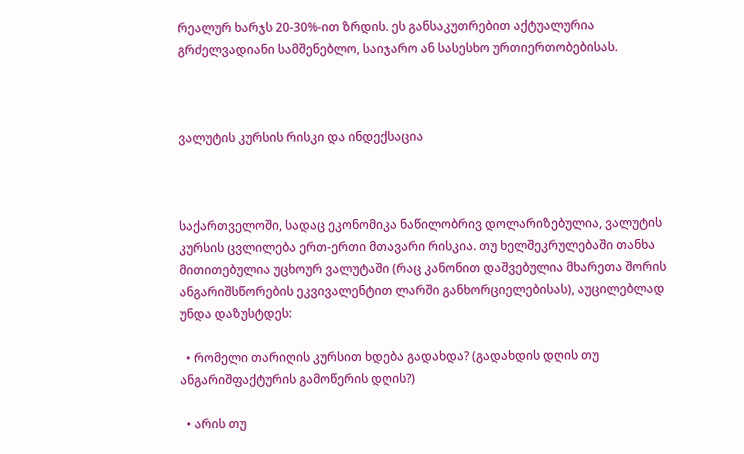რეალურ ხარჯს 20-30%-ით ზრდის. ეს განსაკუთრებით აქტუალურია გრძელვადიანი სამშენებლო, საიჯარო ან სასესხო ურთიერთობებისას.



ვალუტის კურსის რისკი და ინდექსაცია



საქართველოში, სადაც ეკონომიკა ნაწილობრივ დოლარიზებულია, ვალუტის კურსის ცვლილება ერთ-ერთი მთავარი რისკია. თუ ხელშეკრულებაში თანხა მითითებულია უცხოურ ვალუტაში (რაც კანონით დაშვებულია მხარეთა შორის ანგარიშსწორების ეკვივალენტით ლარში განხორციელებისას), აუცილებლად უნდა დაზუსტდეს:

  • რომელი თარიღის კურსით ხდება გადახდა? (გადახდის დღის თუ ანგარიშფაქტურის გამოწერის დღის?)

  • არის თუ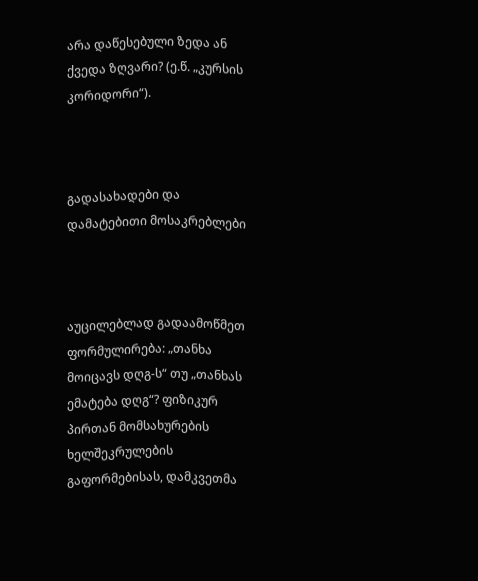არა დაწესებული ზედა ან ქვედა ზღვარი? (ე.წ. „კურსის კორიდორი“).



გადასახადები და დამატებითი მოსაკრებლები



აუცილებლად გადაამოწმეთ ფორმულირება: „თანხა მოიცავს დღგ-ს“ თუ „თანხას ემატება დღგ“? ფიზიკურ პირთან მომსახურების ხელშეკრულების გაფორმებისას, დამკვეთმა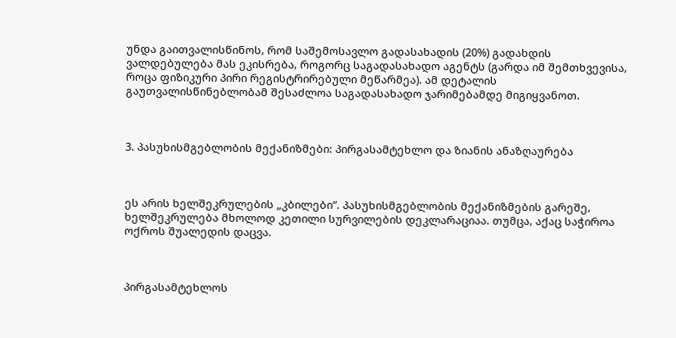უნდა გაითვალისწინოს, რომ საშემოსავლო გადასახადის (20%) გადახდის ვალდებულება მას ეკისრება, როგორც საგადასახადო აგენტს (გარდა იმ შემთხვევისა, როცა ფიზიკური პირი რეგისტრირებული მეწარმეა). ამ დეტალის გაუთვალისწინებლობამ შესაძლოა საგადასახადო ჯარიმებამდე მიგიყვანოთ.



3. პასუხისმგებლობის მექანიზმები: პირგასამტეხლო და ზიანის ანაზღაურება



ეს არის ხელშეკრულების „კბილები“. პასუხისმგებლობის მექანიზმების გარეშე, ხელშეკრულება მხოლოდ კეთილი სურვილების დეკლარაციაა. თუმცა, აქაც საჭიროა ოქროს შუალედის დაცვა.



პირგასამტეხლოს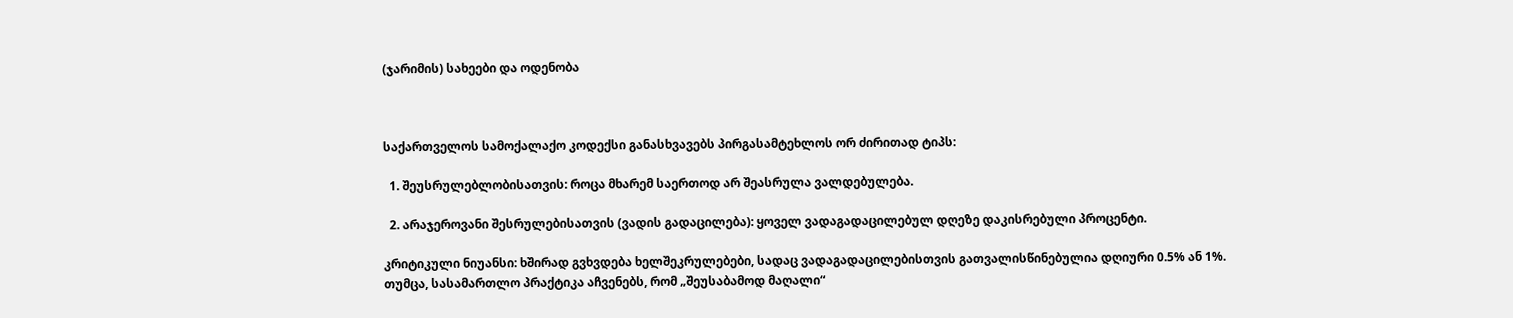(ჯარიმის) სახეები და ოდენობა



საქართველოს სამოქალაქო კოდექსი განასხვავებს პირგასამტეხლოს ორ ძირითად ტიპს:

  1. შეუსრულებლობისათვის: როცა მხარემ საერთოდ არ შეასრულა ვალდებულება.

  2. არაჯეროვანი შესრულებისათვის (ვადის გადაცილება): ყოველ ვადაგადაცილებულ დღეზე დაკისრებული პროცენტი.

კრიტიკული ნიუანსი: ხშირად გვხვდება ხელშეკრულებები, სადაც ვადაგადაცილებისთვის გათვალისწინებულია დღიური 0.5% ან 1%. თუმცა, სასამართლო პრაქტიკა აჩვენებს, რომ „შეუსაბამოდ მაღალი“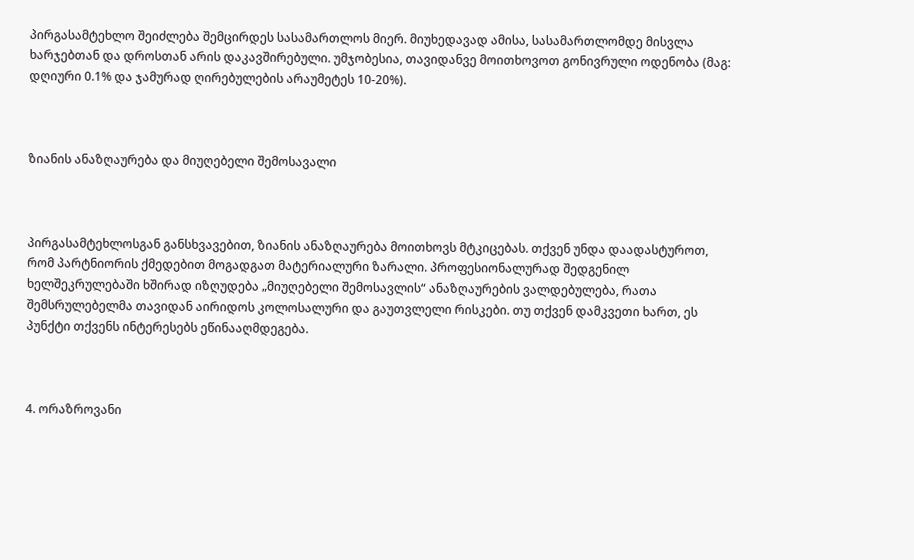პირგასამტეხლო შეიძლება შემცირდეს სასამართლოს მიერ. მიუხედავად ამისა, სასამართლომდე მისვლა ხარჯებთან და დროსთან არის დაკავშირებული. უმჯობესია, თავიდანვე მოითხოვოთ გონივრული ოდენობა (მაგ: დღიური 0.1% და ჯამურად ღირებულების არაუმეტეს 10-20%).



ზიანის ანაზღაურება და მიუღებელი შემოსავალი



პირგასამტეხლოსგან განსხვავებით, ზიანის ანაზღაურება მოითხოვს მტკიცებას. თქვენ უნდა დაადასტუროთ, რომ პარტნიორის ქმედებით მოგადგათ მატერიალური ზარალი. პროფესიონალურად შედგენილ ხელშეკრულებაში ხშირად იზღუდება „მიუღებელი შემოსავლის“ ანაზღაურების ვალდებულება, რათა შემსრულებელმა თავიდან აირიდოს კოლოსალური და გაუთვლელი რისკები. თუ თქვენ დამკვეთი ხართ, ეს პუნქტი თქვენს ინტერესებს ეწინააღმდეგება.



4. ორაზროვანი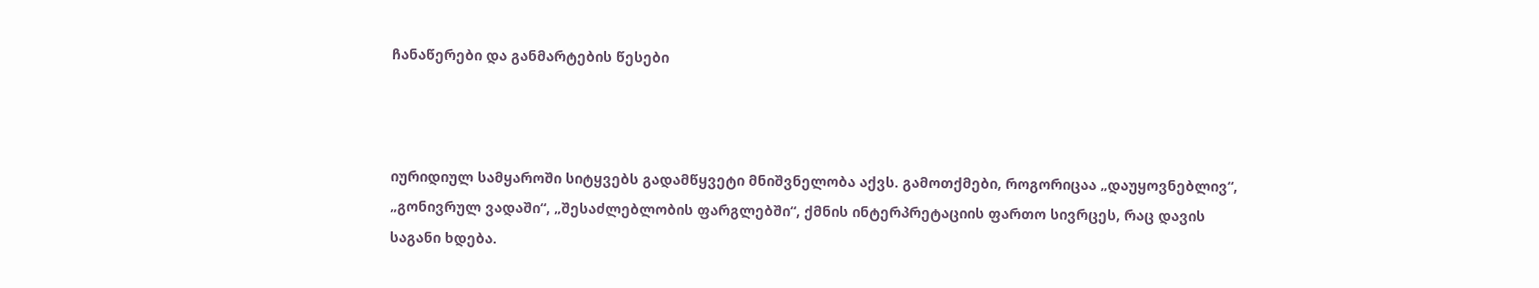ჩანაწერები და განმარტების წესები



იურიდიულ სამყაროში სიტყვებს გადამწყვეტი მნიშვნელობა აქვს. გამოთქმები, როგორიცაა „დაუყოვნებლივ“, „გონივრულ ვადაში“, „შესაძლებლობის ფარგლებში“, ქმნის ინტერპრეტაციის ფართო სივრცეს, რაც დავის საგანი ხდება.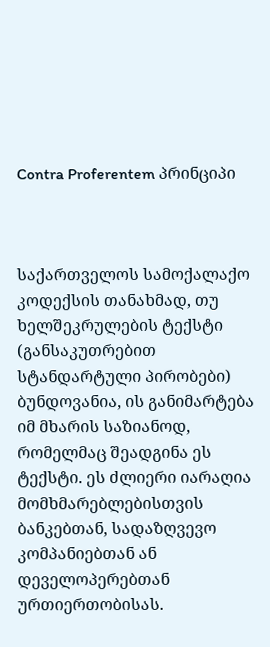Contra Proferentem პრინციპი



საქართველოს სამოქალაქო კოდექსის თანახმად, თუ ხელშეკრულების ტექსტი (განსაკუთრებით სტანდარტული პირობები) ბუნდოვანია, ის განიმარტება იმ მხარის საზიანოდ, რომელმაც შეადგინა ეს ტექსტი. ეს ძლიერი იარაღია მომხმარებლებისთვის ბანკებთან, სადაზღვევო კომპანიებთან ან დეველოპერებთან ურთიერთობისას.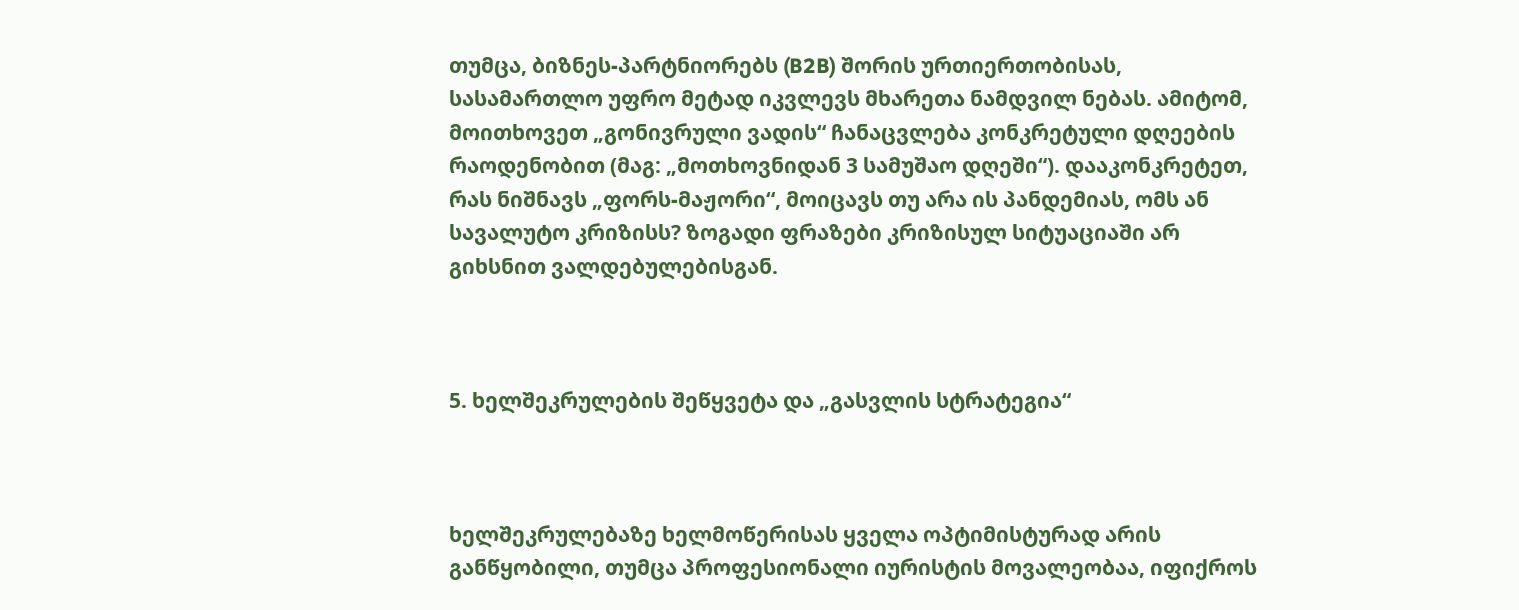თუმცა, ბიზნეს-პარტნიორებს (B2B) შორის ურთიერთობისას, სასამართლო უფრო მეტად იკვლევს მხარეთა ნამდვილ ნებას. ამიტომ, მოითხოვეთ „გონივრული ვადის“ ჩანაცვლება კონკრეტული დღეების რაოდენობით (მაგ: „მოთხოვნიდან 3 სამუშაო დღეში“). დააკონკრეტეთ, რას ნიშნავს „ფორს-მაჟორი“, მოიცავს თუ არა ის პანდემიას, ომს ან სავალუტო კრიზისს? ზოგადი ფრაზები კრიზისულ სიტუაციაში არ გიხსნით ვალდებულებისგან.



5. ხელშეკრულების შეწყვეტა და „გასვლის სტრატეგია“



ხელშეკრულებაზე ხელმოწერისას ყველა ოპტიმისტურად არის განწყობილი, თუმცა პროფესიონალი იურისტის მოვალეობაა, იფიქროს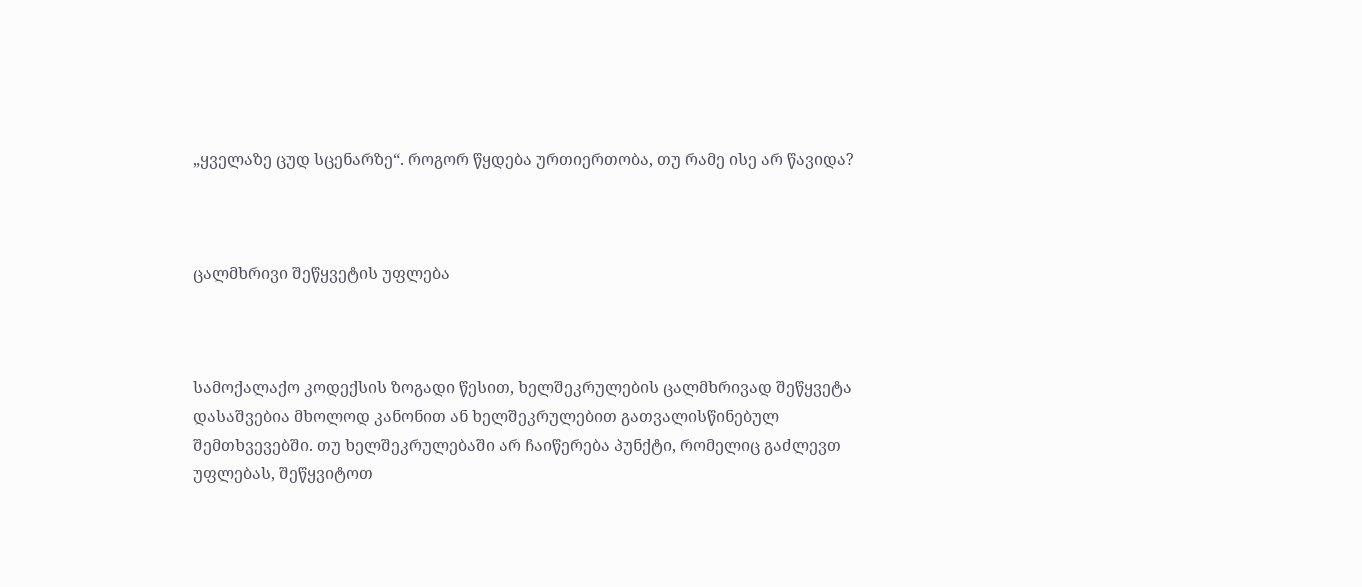„ყველაზე ცუდ სცენარზე“. როგორ წყდება ურთიერთობა, თუ რამე ისე არ წავიდა?



ცალმხრივი შეწყვეტის უფლება



სამოქალაქო კოდექსის ზოგადი წესით, ხელშეკრულების ცალმხრივად შეწყვეტა დასაშვებია მხოლოდ კანონით ან ხელშეკრულებით გათვალისწინებულ შემთხვევებში. თუ ხელშეკრულებაში არ ჩაიწერება პუნქტი, რომელიც გაძლევთ უფლებას, შეწყვიტოთ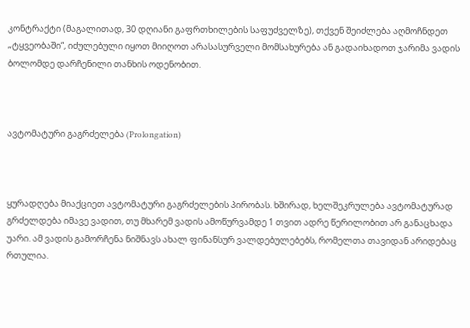კონტრაქტი (მაგალითად, 30 დღიანი გაფრთხილების საფუძველზე), თქვენ შეიძლება აღმოჩნდეთ „ტყვეობაში“, იძულებული იყოთ მიიღოთ არასასურველი მომსახურება ან გადაიხადოთ ჯარიმა ვადის ბოლომდე დარჩენილი თანხის ოდენობით.



ავტომატური გაგრძელება (Prolongation)



ყურადღება მიაქციეთ ავტომატური გაგრძელების პირობას. ხშირად, ხელშეკრულება ავტომატურად გრძელდება იმავე ვადით, თუ მხარემ ვადის ამოწურვამდე 1 თვით ადრე წერილობით არ განაცხადა უარი. ამ ვადის გამორჩენა ნიშნავს ახალ ფინანსურ ვალდებულებებს, რომელთა თავიდან არიდებაც რთულია.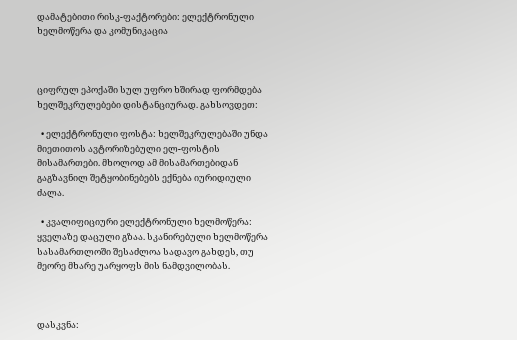დამატებითი რისკ-ფაქტორები: ელექტრონული ხელმოწერა და კომუნიკაცია



ციფრულ ეპოქაში სულ უფრო ხშირად ფორმდება ხელშეკრულებები დისტანციურად. გახსოვდეთ:

  • ელექტრონული ფოსტა: ხელშეკრულებაში უნდა მიეთითოს ავტორიზებული ელ-ფოსტის მისამართები. მხოლოდ ამ მისამართებიდან გაგზავნილ შეტყობინებებს ექნება იურიდიული ძალა.

  • კვალიფიციური ელექტრონული ხელმოწერა: ყველაზე დაცული გზაა. სკანირებული ხელმოწერა  სასამართლოში შესაძლოა სადავო გახდეს, თუ მეორე მხარე უარყოფს მის ნამდვილობას.



დასკვნა: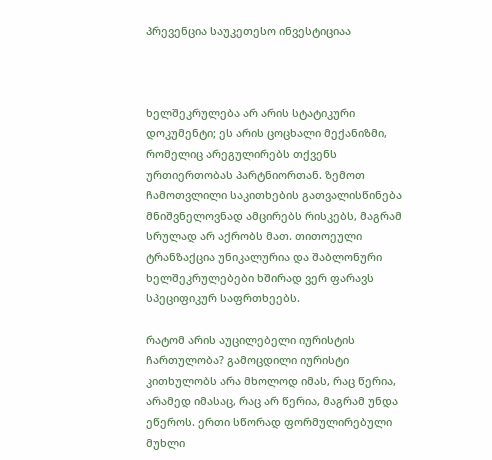პრევენცია საუკეთესო ინვესტიციაა



ხელშეკრულება არ არის სტატიკური დოკუმენტი; ეს არის ცოცხალი მექანიზმი, რომელიც არეგულირებს თქვენს ურთიერთობას პარტნიორთან. ზემოთ ჩამოთვლილი საკითხების გათვალისწინება მნიშვნელოვნად ამცირებს რისკებს, მაგრამ სრულად არ აქრობს მათ. თითოეული ტრანზაქცია უნიკალურია და შაბლონური ხელშეკრულებები ხშირად ვერ ფარავს სპეციფიკურ საფრთხეებს.

რატომ არის აუცილებელი იურისტის ჩართულობა? გამოცდილი იურისტი კითხულობს არა მხოლოდ იმას, რაც წერია, არამედ იმასაც, რაც არ წერია, მაგრამ უნდა ეწეროს. ერთი სწორად ფორმულირებული მუხლი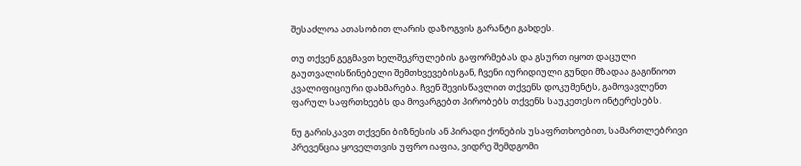შესაძლოა ათასობით ლარის დაზოგვის გარანტი გახდეს.

თუ თქვენ გეგმავთ ხელშეკრულების გაფორმებას და გსურთ იყოთ დაცული გაუთვალისწინებელი შემთხვევებისგან, ჩვენი იურიდიული გუნდი მზადაა გაგიწიოთ კვალიფიციური დახმარება. ჩვენ შევისწავლით თქვენს დოკუმენტს, გამოვავლენთ ფარულ საფრთხეებს და მოვარგებთ პირობებს თქვენს საუკეთესო ინტერესებს.

ნუ გარისკავთ თქვენი ბიზნესის ან პირადი ქონების უსაფრთხოებით, სამართლებრივი პრევენცია ყოველთვის უფრო იაფია, ვიდრე შემდგომი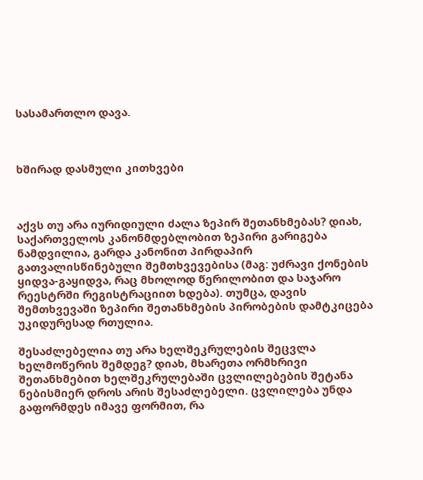სასამართლო დავა.



ხშირად დასმული კითხვები



აქვს თუ არა იურიდიული ძალა ზეპირ შეთანხმებას? დიახ, საქართველოს კანონმდებლობით ზეპირი გარიგება ნამდვილია, გარდა კანონით პირდაპირ გათვალისწინებული შემთხვევებისა (მაგ: უძრავი ქონების ყიდვა-გაყიდვა, რაც მხოლოდ წერილობით და საჯარო რეესტრში რეგისტრაციით ხდება). თუმცა, დავის შემთხვევაში ზეპირი შეთანხმების პირობების დამტკიცება უკიდურესად რთულია.

შესაძლებელია თუ არა ხელშეკრულების შეცვლა ხელმოწერის შემდეგ? დიახ, მხარეთა ორმხრივი შეთანხმებით ხელშეკრულებაში ცვლილებების შეტანა ნებისმიერ დროს არის შესაძლებელი. ცვლილება უნდა გაფორმდეს იმავე ფორმით, რა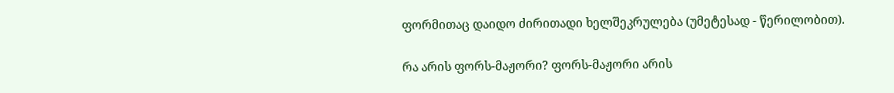ფორმითაც დაიდო ძირითადი ხელშეკრულება (უმეტესად - წერილობით).

რა არის ფორს-მაჟორი? ფორს-მაჟორი არის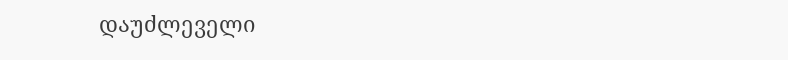დაუძლეველი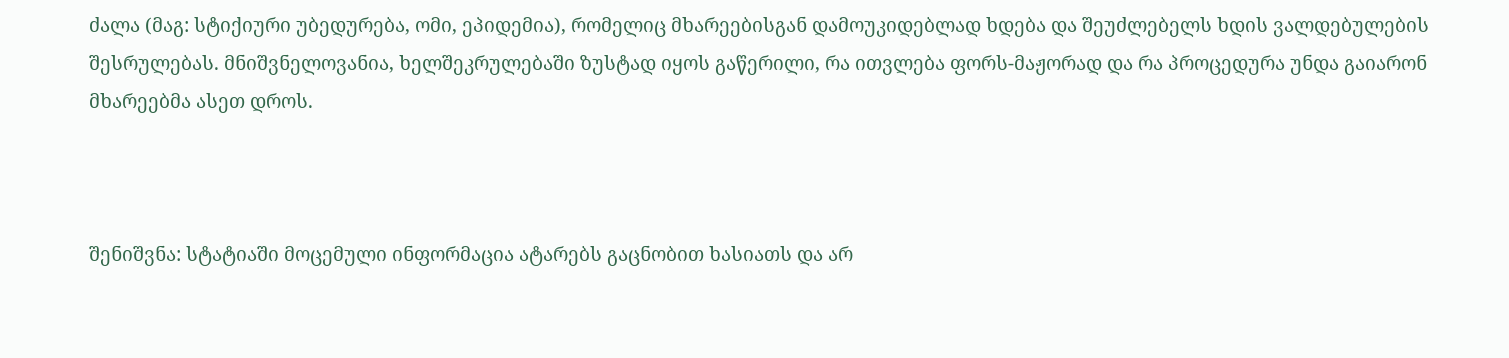ძალა (მაგ: სტიქიური უბედურება, ომი, ეპიდემია), რომელიც მხარეებისგან დამოუკიდებლად ხდება და შეუძლებელს ხდის ვალდებულების შესრულებას. მნიშვნელოვანია, ხელშეკრულებაში ზუსტად იყოს გაწერილი, რა ითვლება ფორს-მაჟორად და რა პროცედურა უნდა გაიარონ მხარეებმა ასეთ დროს.



შენიშვნა: სტატიაში მოცემული ინფორმაცია ატარებს გაცნობით ხასიათს და არ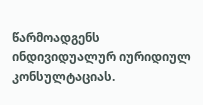წარმოადგენს ინდივიდუალურ იურიდიულ კონსულტაციას.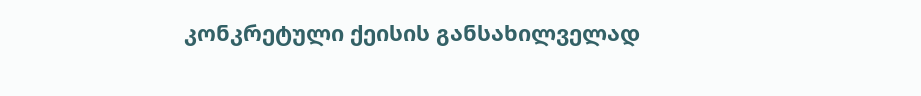კონკრეტული ქეისის განსახილველად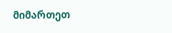მიმართეთ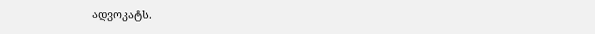ადვოკატს.